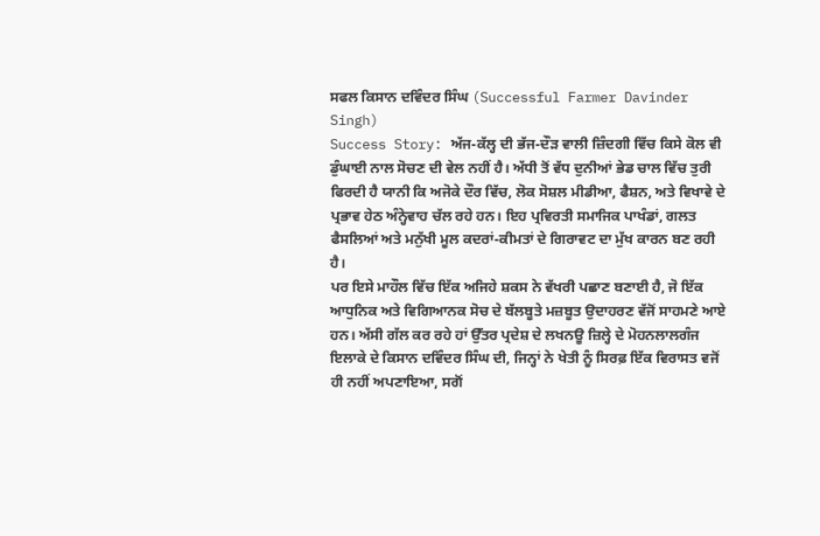ਸਫਲ ਕਿਸਾਨ ਦਵਿੰਦਰ ਸਿੰਘ (Successful Farmer Davinder Singh)
Success Story: ਅੱਜ-ਕੱਲ੍ਹ ਦੀ ਭੱਜ-ਦੌੜ ਵਾਲੀ ਜ਼ਿੰਦਗੀ ਵਿੱਚ ਕਿਸੇ ਕੋਲ ਵੀ ਡੁੰਘਾਈ ਨਾਲ ਸੋਚਣ ਦੀ ਵੇਲ ਨਹੀਂ ਹੈ। ਅੱਧੀ ਤੋਂ ਵੱਧ ਦੁਨੀਆਂ ਭੇਡ ਚਾਲ ਵਿੱਚ ਤੁਰੀ ਫਿਰਦੀ ਹੈ ਯਾਨੀ ਕਿ ਅਜੋਕੇ ਦੌਰ ਵਿੱਚ, ਲੋਕ ਸੋਸ਼ਲ ਮੀਡੀਆ, ਫੈਸ਼ਨ, ਅਤੇ ਵਿਖਾਵੇ ਦੇ ਪ੍ਰਭਾਵ ਹੇਠ ਅੰਨ੍ਹੇਵਾਹ ਚੱਲ ਰਹੇ ਹਨ। ਇਹ ਪ੍ਰਵਿਰਤੀ ਸਮਾਜਿਕ ਪਾਖੰਡਾਂ, ਗਲਤ ਫੈਸਲਿਆਂ ਅਤੇ ਮਨੁੱਖੀ ਮੂਲ ਕਦਰਾਂ-ਕੀਮਤਾਂ ਦੇ ਗਿਰਾਵਟ ਦਾ ਮੁੱਖ ਕਾਰਨ ਬਣ ਰਹੀ ਹੈ।
ਪਰ ਇਸੇ ਮਾਹੌਲ ਵਿੱਚ ਇੱਕ ਅਜਿਹੇ ਸ਼ਕਸ ਨੇ ਵੱਖਰੀ ਪਛਾਣ ਬਣਾਈ ਹੈ, ਜੋ ਇੱਕ ਆਧੁਨਿਕ ਅਤੇ ਵਿਗਿਆਨਕ ਸੋਚ ਦੇ ਬੱਲਬੂਤੇ ਮਜ਼ਬੂਤ ਉਦਾਹਰਣ ਵੱਜੋਂ ਸਾਹਮਣੇ ਆਏ ਹਨ। ਅੱਸੀ ਗੱਲ ਕਰ ਰਹੇ ਹਾਂ ਉੱਤਰ ਪ੍ਰਦੇਸ਼ ਦੇ ਲਖਨਊ ਜ਼ਿਲ੍ਹੇ ਦੇ ਮੋਹਨਲਾਲਗੰਜ ਇਲਾਕੇ ਦੇ ਕਿਸਾਨ ਦਵਿੰਦਰ ਸਿੰਘ ਦੀ, ਜਿਨ੍ਹਾਂ ਨੇ ਖੇਤੀ ਨੂੰ ਸਿਰਫ਼ ਇੱਕ ਵਿਰਾਸਤ ਵਜੋਂ ਹੀ ਨਹੀਂ ਅਪਣਾਇਆ, ਸਗੋਂ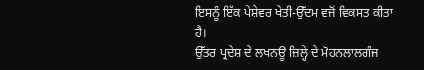ਇਸਨੂੰ ਇੱਕ ਪੇਸ਼ੇਵਰ ਖੇਤੀ-ਉੱਦਮ ਵਜੋਂ ਵਿਕਸਤ ਕੀਤਾ ਹੈ।
ਉੱਤਰ ਪ੍ਰਦੇਸ਼ ਦੇ ਲਖਨਊ ਜ਼ਿਲ੍ਹੇ ਦੇ ਮੋਹਨਲਾਲਗੰਜ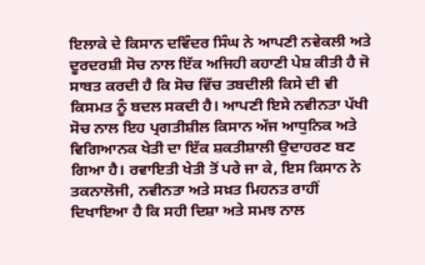ਇਲਾਕੇ ਦੇ ਕਿਸਾਨ ਦਵਿੰਦਰ ਸਿੰਘ ਨੇ ਆਪਣੀ ਨਵੇਕਲੀ ਅਤੇ ਦੂਰਦਰਸ਼ੀ ਸੋਚ ਨਾਲ ਇੱਕ ਅਜਿਹੀ ਕਹਾਣੀ ਪੇਸ਼ ਕੀਤੀ ਹੈ ਜੋ ਸਾਬਤ ਕਰਦੀ ਹੈ ਕਿ ਸੋਚ ਵਿੱਚ ਤਬਦੀਲੀ ਕਿਸੇ ਦੀ ਵੀ ਕਿਸਮਤ ਨੂੰ ਬਦਲ ਸਕਦੀ ਹੈ। ਆਪਣੀ ਇਸੇ ਨਵੀਨਤਾ ਪੱਖੀ ਸੋਚ ਨਾਲ ਇਹ ਪ੍ਰਗਤੀਸ਼ੀਲ ਕਿਸਾਨ ਅੱਜ ਆਧੁਨਿਕ ਅਤੇ ਵਿਗਿਆਨਕ ਖੇਤੀ ਦਾ ਇੱਕ ਸ਼ਕਤੀਸ਼ਾਲੀ ਉਦਾਹਰਣ ਬਣ ਗਿਆ ਹੈ। ਰਵਾਇਤੀ ਖੇਤੀ ਤੋਂ ਪਰੇ ਜਾ ਕੇ, ਇਸ ਕਿਸਾਨ ਨੇ ਤਕਨਾਲੋਜੀ, ਨਵੀਨਤਾ ਅਤੇ ਸਖ਼ਤ ਮਿਹਨਤ ਰਾਹੀਂ ਦਿਖਾਇਆ ਹੈ ਕਿ ਸਹੀ ਦਿਸ਼ਾ ਅਤੇ ਸਮਝ ਨਾਲ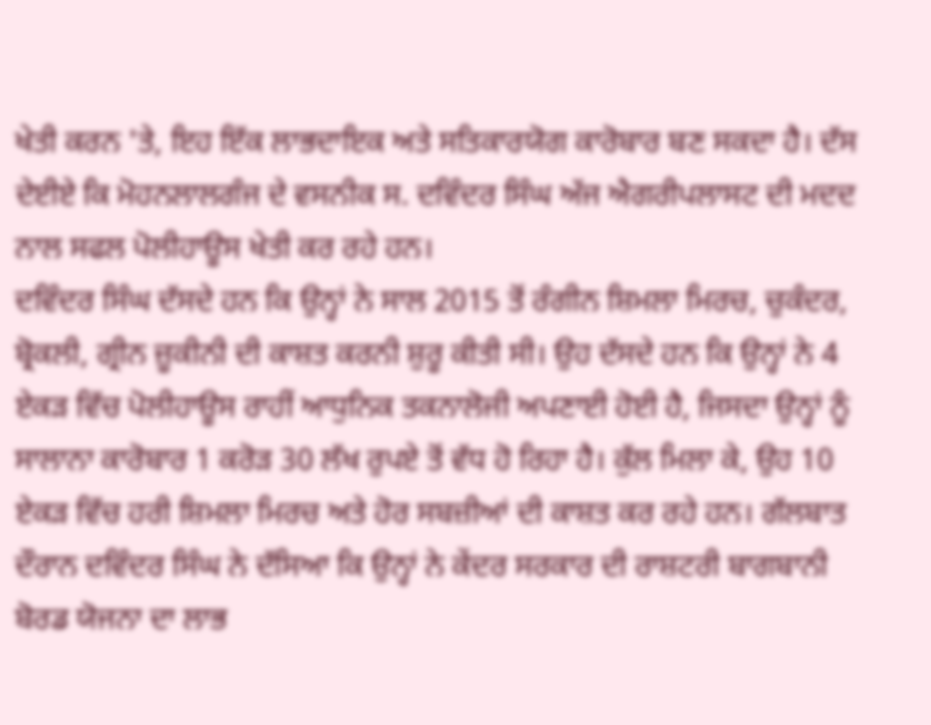ਖੇਤੀ ਕਰਨ 'ਤੇ, ਇਹ ਇੱਕ ਲਾਭਦਾਇਕ ਅਤੇ ਸਤਿਕਾਰਯੋਗ ਕਾਰੋਬਾਰ ਬਣ ਸਕਦਾ ਹੈ। ਦੱਸ ਦੇਈਏ ਕਿ ਮੋਹਨਲਾਲਗੰਜ ਦੇ ਵਸਨੀਕ ਸ. ਦਵਿੰਦਰ ਸਿੰਘ ਅੱਜ ਐਗਰੀਪਲਾਸਟ ਦੀ ਮਦਦ ਨਾਲ ਸਫਲ ਪੋਲੀਹਾਊਸ ਖੇਤੀ ਕਰ ਰਹੇ ਹਨ।
ਦਵਿੰਦਰ ਸਿੰਘ ਦੱਸਦੇ ਹਨ ਕਿ ਉਨ੍ਹਾਂ ਨੇ ਸਾਲ 2015 ਤੋਂ ਰੰਗੀਨ ਸ਼ਿਮਲਾ ਮਿਰਚ, ਚੁਕੰਦਰ, ਬ੍ਰੋਕਲੀ, ਗ੍ਰੀਨ ਜ਼ੂਕੀਨੀ ਦੀ ਕਾਸ਼ਤ ਕਰਨੀ ਸ਼ੁਰੂ ਕੀਤੀ ਸੀ। ਉਹ ਦੱਸਦੇ ਹਨ ਕਿ ਉਨ੍ਹਾਂ ਨੇ 4 ਏਕੜ ਵਿੱਚ ਪੋਲੀਹਾਊਸ ਰਾਹੀਂ ਆਧੁਨਿਕ ਤਕਨਾਲੋਜੀ ਅਪਣਾਈ ਹੋਈ ਹੈ, ਜਿਸਦਾ ਉਨ੍ਹਾਂ ਨੂੰ ਸਾਲਾਨਾ ਕਾਰੋਬਾਰ 1 ਕਰੋੜ 30 ਲੱਖ ਰੁਪਏ ਤੋਂ ਵੱਧ ਹੋ ਰਿਹਾ ਹੈ। ਕੁੱਲ ਮਿਲਾ ਕੇ, ਉਹ 10 ਏਕੜ ਵਿੱਚ ਹਰੀ ਸ਼ਿਮਲਾ ਮਿਰਚ ਅਤੇ ਹੋਰ ਸਬਜ਼ੀਆਂ ਦੀ ਕਾਸ਼ਤ ਕਰ ਰਹੇ ਹਨ। ਗੱਲਬਾਤ ਦੌਰਾਨ ਦਵਿੰਦਰ ਸਿੰਘ ਨੇ ਦੱਸਿਆ ਕਿ ਉਨ੍ਹਾਂ ਨੇ ਕੇਂਦਰ ਸਰਕਾਰ ਦੀ ਰਾਸ਼ਟਰੀ ਬਾਗਬਾਨੀ ਬੋਰਡ ਯੋਜਨਾ ਦਾ ਲਾਭ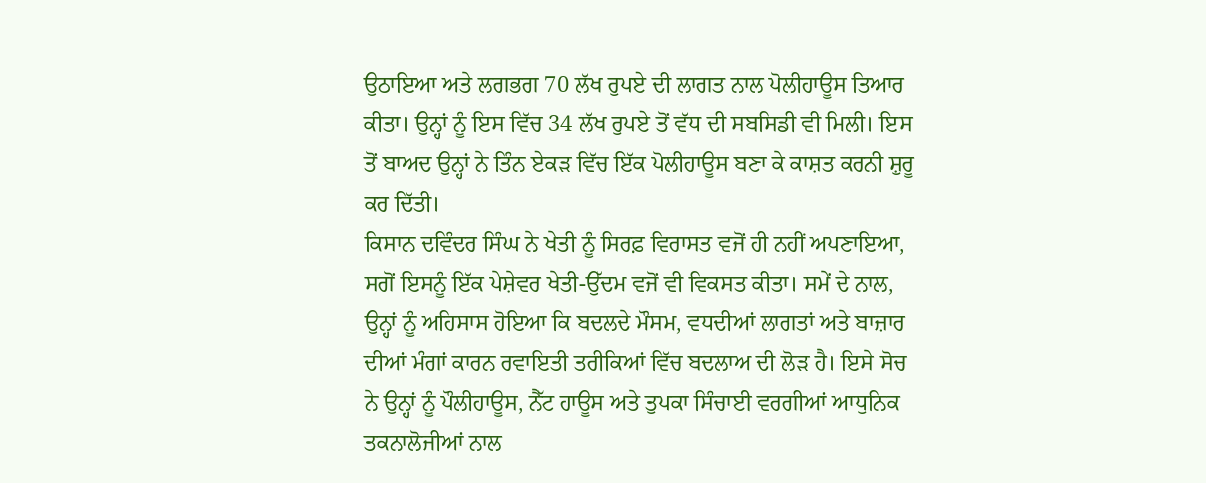ਉਠਾਇਆ ਅਤੇ ਲਗਭਗ 70 ਲੱਖ ਰੁਪਏ ਦੀ ਲਾਗਤ ਨਾਲ ਪੋਲੀਹਾਊਸ ਤਿਆਰ ਕੀਤਾ। ਉਨ੍ਹਾਂ ਨੂੰ ਇਸ ਵਿੱਚ 34 ਲੱਖ ਰੁਪਏ ਤੋਂ ਵੱਧ ਦੀ ਸਬਸਿਡੀ ਵੀ ਮਿਲੀ। ਇਸ ਤੋਂ ਬਾਅਦ ਉਨ੍ਹਾਂ ਨੇ ਤਿੰਨ ਏਕੜ ਵਿੱਚ ਇੱਕ ਪੋਲੀਹਾਊਸ ਬਣਾ ਕੇ ਕਾਸ਼ਤ ਕਰਨੀ ਸ਼ੁਰੂ ਕਰ ਦਿੱਤੀ।
ਕਿਸਾਨ ਦਵਿੰਦਰ ਸਿੰਘ ਨੇ ਖੇਤੀ ਨੂੰ ਸਿਰਫ਼ ਵਿਰਾਸਤ ਵਜੋਂ ਹੀ ਨਹੀਂ ਅਪਣਾਇਆ, ਸਗੋਂ ਇਸਨੂੰ ਇੱਕ ਪੇਸ਼ੇਵਰ ਖੇਤੀ-ਉੱਦਮ ਵਜੋਂ ਵੀ ਵਿਕਸਤ ਕੀਤਾ। ਸਮੇਂ ਦੇ ਨਾਲ, ਉਨ੍ਹਾਂ ਨੂੰ ਅਹਿਸਾਸ ਹੋਇਆ ਕਿ ਬਦਲਦੇ ਮੌਸਮ, ਵਧਦੀਆਂ ਲਾਗਤਾਂ ਅਤੇ ਬਾਜ਼ਾਰ ਦੀਆਂ ਮੰਗਾਂ ਕਾਰਨ ਰਵਾਇਤੀ ਤਰੀਕਿਆਂ ਵਿੱਚ ਬਦਲਾਅ ਦੀ ਲੋੜ ਹੈ। ਇਸੇ ਸੋਚ ਨੇ ਉਨ੍ਹਾਂ ਨੂੰ ਪੌਲੀਹਾਊਸ, ਨੈੱਟ ਹਾਊਸ ਅਤੇ ਤੁਪਕਾ ਸਿੰਚਾਈ ਵਰਗੀਆਂ ਆਧੁਨਿਕ ਤਕਨਾਲੋਜੀਆਂ ਨਾਲ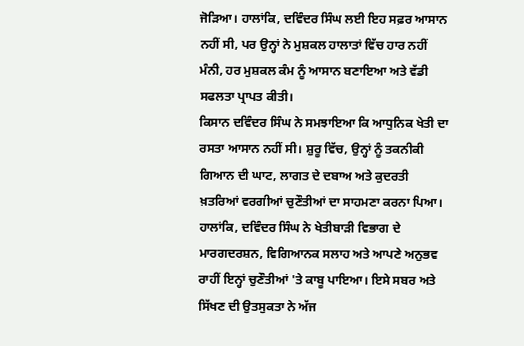ਜੋੜਿਆ। ਹਾਲਾਂਕਿ, ਦਵਿੰਦਰ ਸਿੰਘ ਲਈ ਇਹ ਸਫ਼ਰ ਆਸਾਨ ਨਹੀਂ ਸੀ, ਪਰ ਉਨ੍ਹਾਂ ਨੇ ਮੁਸ਼ਕਲ ਹਾਲਾਤਾਂ ਵਿੱਚ ਹਾਰ ਨਹੀਂ ਮੰਨੀ, ਹਰ ਮੁਸ਼ਕਲ ਕੰਮ ਨੂੰ ਆਸਾਨ ਬਣਾਇਆ ਅਤੇ ਵੱਡੀ ਸਫਲਤਾ ਪ੍ਰਾਪਤ ਕੀਤੀ।
ਕਿਸਾਨ ਦਵਿੰਦਰ ਸਿੰਘ ਨੇ ਸਮਝਾਇਆ ਕਿ ਆਧੁਨਿਕ ਖੇਤੀ ਦਾ ਰਸਤਾ ਆਸਾਨ ਨਹੀਂ ਸੀ। ਸ਼ੁਰੂ ਵਿੱਚ, ਉਨ੍ਹਾਂ ਨੂੰ ਤਕਨੀਕੀ ਗਿਆਨ ਦੀ ਘਾਟ, ਲਾਗਤ ਦੇ ਦਬਾਅ ਅਤੇ ਕੁਦਰਤੀ ਖ਼ਤਰਿਆਂ ਵਰਗੀਆਂ ਚੁਣੌਤੀਆਂ ਦਾ ਸਾਹਮਣਾ ਕਰਨਾ ਪਿਆ। ਹਾਲਾਂਕਿ, ਦਵਿੰਦਰ ਸਿੰਘ ਨੇ ਖੇਤੀਬਾੜੀ ਵਿਭਾਗ ਦੇ ਮਾਰਗਦਰਸ਼ਨ, ਵਿਗਿਆਨਕ ਸਲਾਹ ਅਤੇ ਆਪਣੇ ਅਨੁਭਵ ਰਾਹੀਂ ਇਨ੍ਹਾਂ ਚੁਣੌਤੀਆਂ 'ਤੇ ਕਾਬੂ ਪਾਇਆ। ਇਸੇ ਸਬਰ ਅਤੇ ਸਿੱਖਣ ਦੀ ਉਤਸੁਕਤਾ ਨੇ ਅੱਜ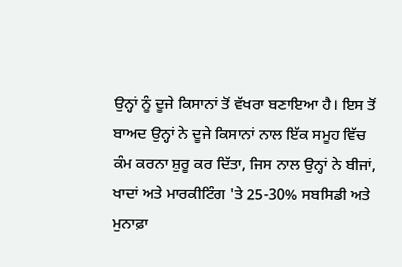ਉਨ੍ਹਾਂ ਨੂੰ ਦੂਜੇ ਕਿਸਾਨਾਂ ਤੋਂ ਵੱਖਰਾ ਬਣਾਇਆ ਹੈ। ਇਸ ਤੋਂ ਬਾਅਦ ਉਨ੍ਹਾਂ ਨੇ ਦੂਜੇ ਕਿਸਾਨਾਂ ਨਾਲ ਇੱਕ ਸਮੂਹ ਵਿੱਚ ਕੰਮ ਕਰਨਾ ਸ਼ੁਰੂ ਕਰ ਦਿੱਤਾ, ਜਿਸ ਨਾਲ ਉਨ੍ਹਾਂ ਨੇ ਬੀਜਾਂ, ਖਾਦਾਂ ਅਤੇ ਮਾਰਕੀਟਿੰਗ 'ਤੇ 25-30% ਸਬਸਿਡੀ ਅਤੇ ਮੁਨਾਫ਼ਾ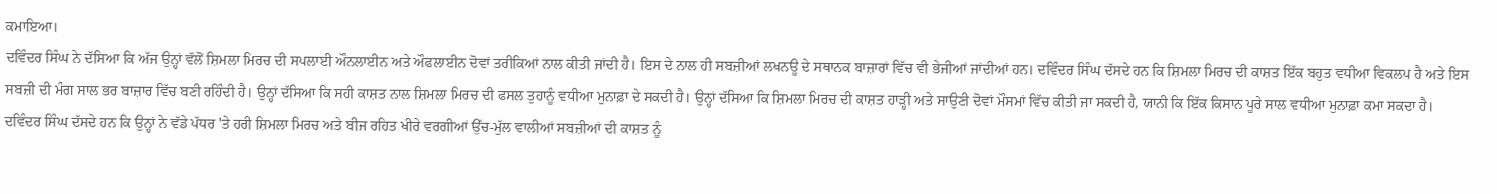ਕਮਾਇਆ।
ਦਵਿੰਦਰ ਸਿੰਘ ਨੇ ਦੱਸਿਆ ਕਿ ਅੱਜ ਉਨ੍ਹਾਂ ਵੱਲੋਂ ਸ਼ਿਮਲਾ ਮਿਰਚ ਦੀ ਸਪਲਾਈ ਔਨਲਾਈਨ ਅਤੇ ਔਫਲਾਈਨ ਦੋਵਾਂ ਤਰੀਕਿਆਂ ਨਾਲ ਕੀਤੀ ਜਾਂਦੀ ਹੈ। ਇਸ ਦੇ ਨਾਲ ਹੀ ਸਬਜ਼ੀਆਂ ਲਖਨਊ ਦੇ ਸਥਾਨਕ ਬਾਜ਼ਾਰਾਂ ਵਿੱਚ ਵੀ ਭੇਜੀਆਂ ਜਾਂਦੀਆਂ ਹਨ। ਦਵਿੰਦਰ ਸਿੰਘ ਦੱਸਦੇ ਹਨ ਕਿ ਸ਼ਿਮਲਾ ਮਿਰਚ ਦੀ ਕਾਸ਼ਤ ਇੱਕ ਬਹੁਤ ਵਧੀਆ ਵਿਕਲਪ ਹੈ ਅਤੇ ਇਸ ਸਬਜ਼ੀ ਦੀ ਮੰਗ ਸਾਲ ਭਰ ਬਾਜ਼ਾਰ ਵਿੱਚ ਬਣੀ ਰਹਿੰਦੀ ਹੈ। ਉਨ੍ਹਾਂ ਦੱਸਿਆ ਕਿ ਸਹੀ ਕਾਸ਼ਤ ਨਾਲ ਸ਼ਿਮਲਾ ਮਿਰਚ ਦੀ ਫਸਲ ਤੁਹਾਨੂੰ ਵਧੀਆ ਮੁਨਾਫ਼ਾ ਦੇ ਸਕਦੀ ਹੈ। ਉਨ੍ਹਾਂ ਦੱਸਿਆ ਕਿ ਸ਼ਿਮਲਾ ਮਿਰਚ ਦੀ ਕਾਸ਼ਤ ਹਾੜ੍ਹੀ ਅਤੇ ਸਾਉਣੀ ਦੋਵਾਂ ਮੌਸਮਾਂ ਵਿੱਚ ਕੀਤੀ ਜਾ ਸਕਦੀ ਹੈ, ਯਾਨੀ ਕਿ ਇੱਕ ਕਿਸਾਨ ਪੂਰੇ ਸਾਲ ਵਧੀਆ ਮੁਨਾਫ਼ਾ ਕਮਾ ਸਕਦਾ ਹੈ।
ਦਵਿੰਦਰ ਸਿੰਘ ਦੱਸਦੇ ਹਨ ਕਿ ਉਨ੍ਹਾਂ ਨੇ ਵੱਡੇ ਪੱਧਰ 'ਤੇ ਹਰੀ ਸ਼ਿਮਲਾ ਮਿਰਚ ਅਤੇ ਬੀਜ ਰਹਿਤ ਖੀਰੇ ਵਰਗੀਆਂ ਉੱਚ-ਮੁੱਲ ਵਾਲੀਆਂ ਸਬਜ਼ੀਆਂ ਦੀ ਕਾਸ਼ਤ ਨੂੰ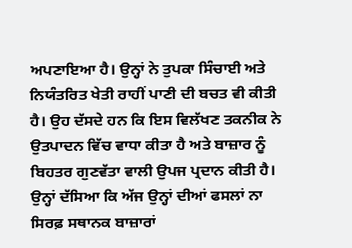ਅਪਣਾਇਆ ਹੈ। ਉਨ੍ਹਾਂ ਨੇ ਤੁਪਕਾ ਸਿੰਚਾਈ ਅਤੇ ਨਿਯੰਤਰਿਤ ਖੇਤੀ ਰਾਹੀਂ ਪਾਣੀ ਦੀ ਬਚਤ ਵੀ ਕੀਤੀ ਹੈ। ਉਹ ਦੱਸਦੇ ਹਨ ਕਿ ਇਸ ਵਿਲੱਖਣ ਤਕਨੀਕ ਨੇ ਉਤਪਾਦਨ ਵਿੱਚ ਵਾਧਾ ਕੀਤਾ ਹੈ ਅਤੇ ਬਾਜ਼ਾਰ ਨੂੰ ਬਿਹਤਰ ਗੁਣਵੱਤਾ ਵਾਲੀ ਉਪਜ ਪ੍ਰਦਾਨ ਕੀਤੀ ਹੈ। ਉਨ੍ਹਾਂ ਦੱਸਿਆ ਕਿ ਅੱਜ ਉਨ੍ਹਾਂ ਦੀਆਂ ਫਸਲਾਂ ਨਾ ਸਿਰਫ਼ ਸਥਾਨਕ ਬਾਜ਼ਾਰਾਂ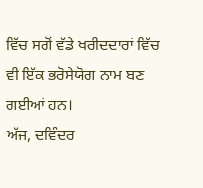ਵਿੱਚ ਸਗੋਂ ਵੱਡੇ ਖਰੀਦਦਾਰਾਂ ਵਿੱਚ ਵੀ ਇੱਕ ਭਰੋਸੇਯੋਗ ਨਾਮ ਬਣ ਗਈਆਂ ਹਨ।
ਅੱਜ, ਦਵਿੰਦਰ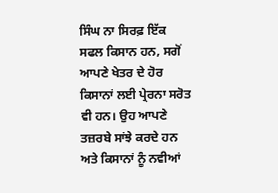ਸਿੰਘ ਨਾ ਸਿਰਫ਼ ਇੱਕ ਸਫਲ ਕਿਸਾਨ ਹਨ, ਸਗੋਂ ਆਪਣੇ ਖੇਤਰ ਦੇ ਹੋਰ ਕਿਸਾਨਾਂ ਲਈ ਪ੍ਰੇਰਨਾ ਸਰੋਤ ਵੀ ਹਨ। ਉਹ ਆਪਣੇ ਤਜ਼ਰਬੇ ਸਾਂਝੇ ਕਰਦੇ ਹਨ ਅਤੇ ਕਿਸਾਨਾਂ ਨੂੰ ਨਵੀਆਂ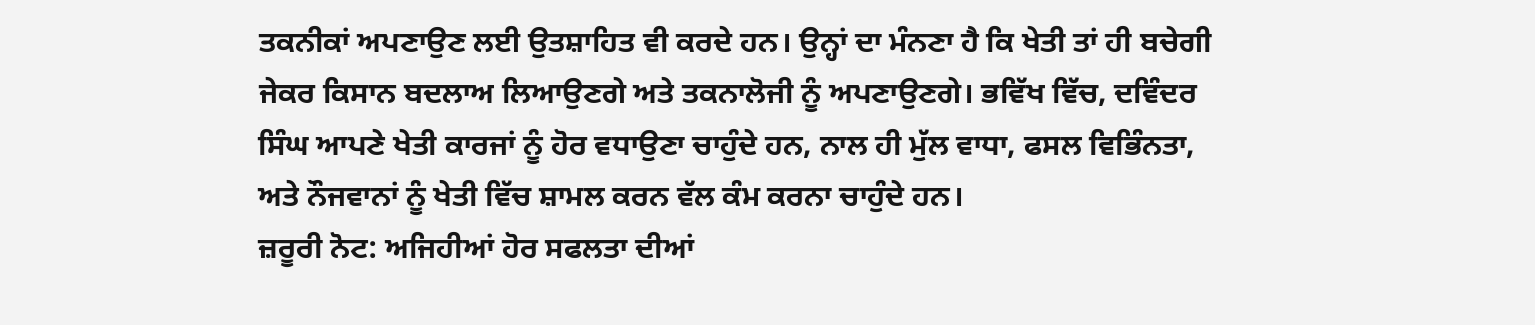ਤਕਨੀਕਾਂ ਅਪਣਾਉਣ ਲਈ ਉਤਸ਼ਾਹਿਤ ਵੀ ਕਰਦੇ ਹਨ। ਉਨ੍ਹਾਂ ਦਾ ਮੰਨਣਾ ਹੈ ਕਿ ਖੇਤੀ ਤਾਂ ਹੀ ਬਚੇਗੀ ਜੇਕਰ ਕਿਸਾਨ ਬਦਲਾਅ ਲਿਆਉਣਗੇ ਅਤੇ ਤਕਨਾਲੋਜੀ ਨੂੰ ਅਪਣਾਉਣਗੇ। ਭਵਿੱਖ ਵਿੱਚ, ਦਵਿੰਦਰ ਸਿੰਘ ਆਪਣੇ ਖੇਤੀ ਕਾਰਜਾਂ ਨੂੰ ਹੋਰ ਵਧਾਉਣਾ ਚਾਹੁੰਦੇ ਹਨ, ਨਾਲ ਹੀ ਮੁੱਲ ਵਾਧਾ, ਫਸਲ ਵਿਭਿੰਨਤਾ, ਅਤੇ ਨੌਜਵਾਨਾਂ ਨੂੰ ਖੇਤੀ ਵਿੱਚ ਸ਼ਾਮਲ ਕਰਨ ਵੱਲ ਕੰਮ ਕਰਨਾ ਚਾਹੁੰਦੇ ਹਨ।
ਜ਼ਰੂਰੀ ਨੋਟ: ਅਜਿਹੀਆਂ ਹੋਰ ਸਫਲਤਾ ਦੀਆਂ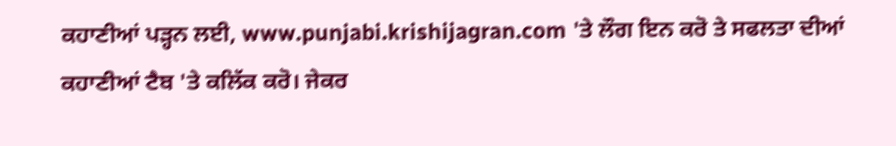ਕਹਾਣੀਆਂ ਪੜ੍ਹਨ ਲਈ, www.punjabi.krishijagran.com 'ਤੇ ਲੌਗ ਇਨ ਕਰੋ ਤੇ ਸਫਲਤਾ ਦੀਆਂ ਕਹਾਣੀਆਂ ਟੈਬ 'ਤੇ ਕਲਿੱਕ ਕਰੋ। ਜੇਕਰ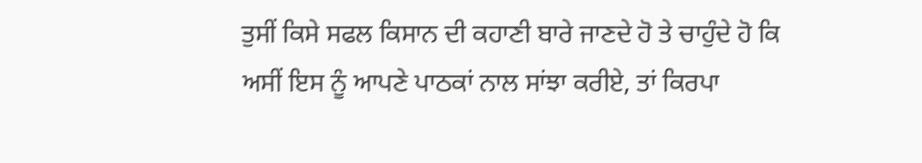ਤੁਸੀਂ ਕਿਸੇ ਸਫਲ ਕਿਸਾਨ ਦੀ ਕਹਾਣੀ ਬਾਰੇ ਜਾਣਦੇ ਹੋ ਤੇ ਚਾਹੁੰਦੇ ਹੋ ਕਿ ਅਸੀਂ ਇਸ ਨੂੰ ਆਪਣੇ ਪਾਠਕਾਂ ਨਾਲ ਸਾਂਝਾ ਕਰੀਏ, ਤਾਂ ਕਿਰਪਾ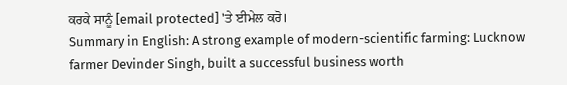ਕਰਕੇ ਸਾਨੂੰ [email protected] 'ਤੇ ਈਮੇਲ ਕਰੋ।
Summary in English: A strong example of modern-scientific farming: Lucknow farmer Devinder Singh, built a successful business worth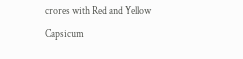crores with Red and Yellow Capsicum